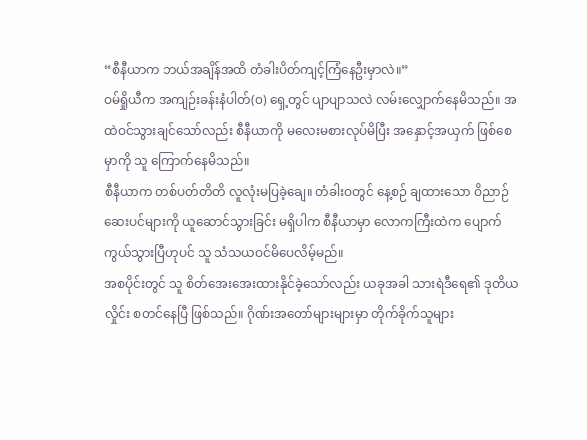“စီနီယာက ဘယ်အချိန်အထိ တံခါးပိတ်ကျင့်ကြံနေဦးမှာလဲ။”
ဝမ်ရှိုယီက အကျဉ်းခန်းနံပါတ်(၀) ရှေ့တွင် ပျာပျာသလဲ လမ်းလျှောက်နေမိသည်။ အထဲဝင်သွားချင်သော်လည်း စီနီယာကို မလေးမစားလုပ်မိပြီး အနှောင့်အယှက် ဖြစ်စေမှာကို သူ ကြောက်နေမိသည်။
စီနီယာက တစ်ပတ်တိတိ လူလုံးမပြခဲ့ချေ။ တံခါးဝတွင် နေ့စဉ် ချထားသော ဝိညာဉ်ဆေးပင်များကို ယူဆောင်သွားခြင်း မရှိပါက စီနီယာမှာ လောကကြီးထဲက ပျောက်ကွယ်သွားပြီဟုပင် သူ သံသယဝင်မိပေလိမ့်မည်။
အစပိုင်းတွင် သူ စိတ်အေးအေးထားနိုင်ခဲ့သော်လည်း ယခုအခါ သားရဲဒီရေ၏ ဒုတိယလှိုင်း စတင်နေပြီ ဖြစ်သည်။ ဂိုဏ်းအတော်များများမှာ တိုက်ခိုက်သူများ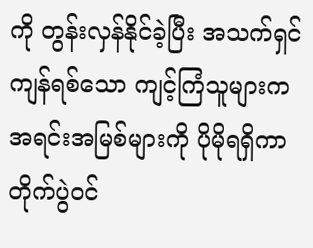ကို တွန်းလှန်နိုင်ခဲ့ပြီး အသက်ရှင်ကျန်ရစ်သော ကျင့်ကြံသူများက အရင်းအမြစ်များကို ပိုမိုရရှိကာ တိုက်ပွဲဝင်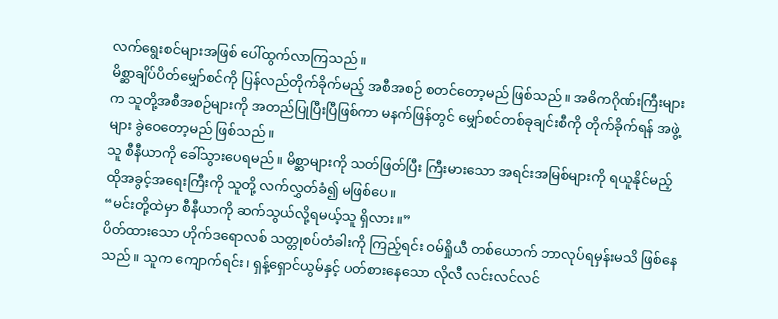လက်ရွေးစင်များအဖြစ် ပေါ်ထွက်လာကြသည်။
မိစ္ဆာချိပ်ပိတ်မျှော်စင်ကို ပြန်လည်တိုက်ခိုက်မည့် အစီအစဉ် စတင်တော့မည် ဖြစ်သည်။ အဓိကဂိုဏ်းကြီးများက သူတို့အစီအစဉ်များကို အတည်ပြုပြီးပြီဖြစ်ကာ မနက်ဖြန်တွင် မျှော်စင်တစ်ခုချင်းစီကို တိုက်ခိုက်ရန် အဖွဲ့များ ခွဲဝေတော့မည် ဖြစ်သည်။
သူ စီနီယာကို ခေါ်သွားပေရမည်။ မိစ္ဆာများကို သတ်ဖြတ်ပြီး ကြီးမားသော အရင်းအမြစ်များကို ရယူနိုင်မည့် ထိုအခွင့်အရေးကြီးကို သူတို့ လက်လွှတ်ခံ၍ မဖြစ်ပေ။
“မင်းတို့ထဲမှာ စီနီယာကို ဆက်သွယ်လို့ရမယ့်သူ ရှိလား။”
ပိတ်ထားသော ဟိုက်ဒရောလစ် သတ္တုစပ်တံခါးကို ကြည့်ရင်း ဝမ်ရှိုယီ တစ်ယောက် ဘာလုပ်ရမှန်းမသိ ဖြစ်နေသည်။ သူက ကျောက်ရင်း၊ ရှန့်ရှောင်ယွမ်နှင့် ပတ်စားနေသော လိုလီ လင်းလင်လင်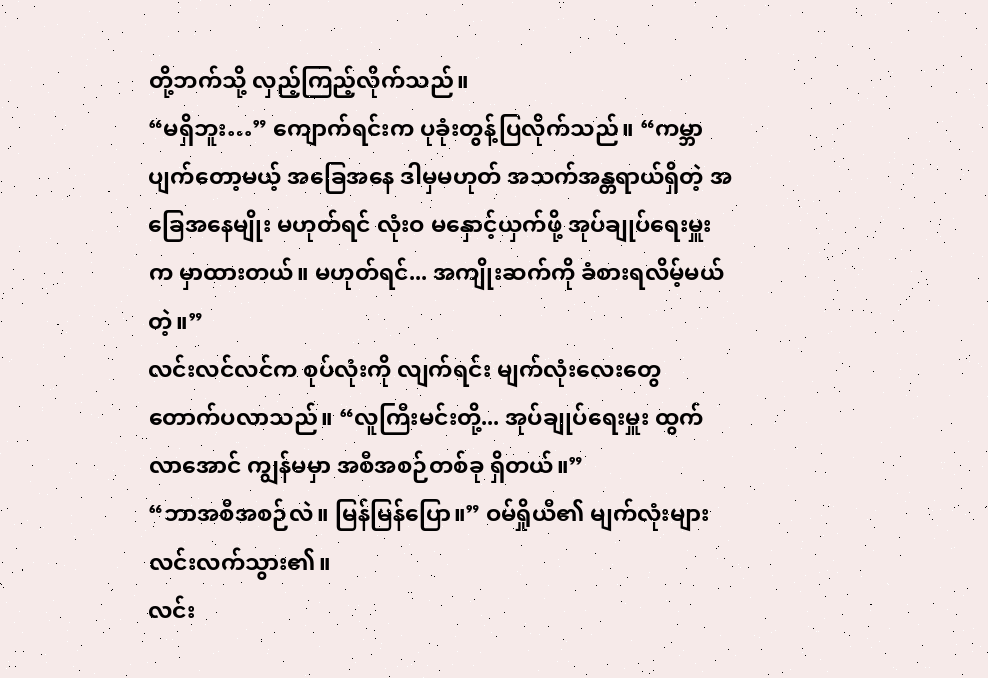တို့ဘက်သို့ လှည့်ကြည့်လိုက်သည်။
“မရှိဘူး…” ကျောက်ရင်းက ပုခုံးတွန့်ပြလိုက်သည်။ “ကမ္ဘာပျက်တော့မယ့် အခြေအနေ ဒါမှမဟုတ် အသက်အန္တရာယ်ရှိတဲ့ အခြေအနေမျိုး မဟုတ်ရင် လုံးဝ မနှောင့်ယှက်ဖို့ အုပ်ချုပ်ရေးမှူးက မှာထားတယ်။ မဟုတ်ရင်... အကျိုးဆက်ကို ခံစားရလိမ့်မယ်တဲ့။”
လင်းလင်လင်က စုပ်လုံးကို လျက်ရင်း မျက်လုံးလေးတွေ တောက်ပလာသည်။ “လူကြီးမင်းတို့... အုပ်ချုပ်ရေးမှူး ထွက်လာအောင် ကျွန်မမှာ အစီအစဉ်တစ်ခု ရှိတယ်။”
“ဘာအစီအစဉ်လဲ။ မြန်မြန်ပြော။” ဝမ်ရှိုယီ၏ မျက်လုံးများ လင်းလက်သွား၏။
လင်း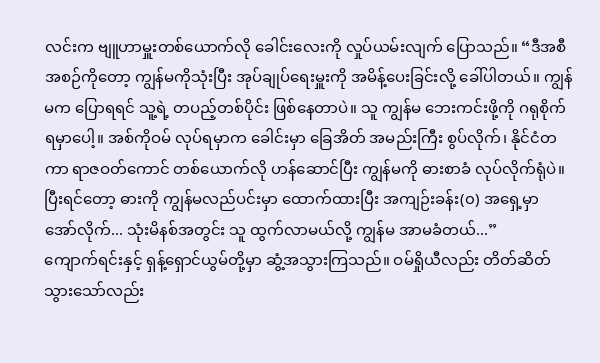လင်းက ဗျူဟာမှူးတစ်ယောက်လို ခေါင်းလေးကို လှုပ်ယမ်းလျက် ပြောသည်။ “ဒီအစီအစဉ်ကိုတော့ ကျွန်မကိုသုံးပြီး အုပ်ချုပ်ရေးမှူးကို အမိန့်ပေးခြင်းလို့ ခေါ်ပါတယ်။ ကျွန်မက ပြောရရင် သူ့ရဲ့ တပည့်တစ်ပိုင်း ဖြစ်နေတာပဲ။ သူ ကျွန်မ ဘေးကင်းဖို့ကို ဂရုစိုက်ရမှာပေါ့။ အစ်ကိုဝမ် လုပ်ရမှာက ခေါင်းမှာ ခြေအိတ် အမည်းကြီး စွပ်လိုက်၊ နိုင်ငံတကာ ရာဇဝတ်ကောင် တစ်ယောက်လို ဟန်ဆောင်ပြီး ကျွန်မကို ဓားစာခံ လုပ်လိုက်ရုံပဲ။ ပြီးရင်တော့ ဓားကို ကျွန်မလည်ပင်းမှာ ထောက်ထားပြီး အကျဉ်းခန်း(၀) အရှေ့မှာ အော်လိုက်... သုံးမိနစ်အတွင်း သူ ထွက်လာမယ်လို့ ကျွန်မ အာမခံတယ်...”
ကျောက်ရင်းနှင့် ရှန့်ရှောင်ယွမ်တို့မှာ ဆွံ့အသွားကြသည်။ ဝမ်ရှိုယီလည်း တိတ်ဆိတ်သွားသော်လည်း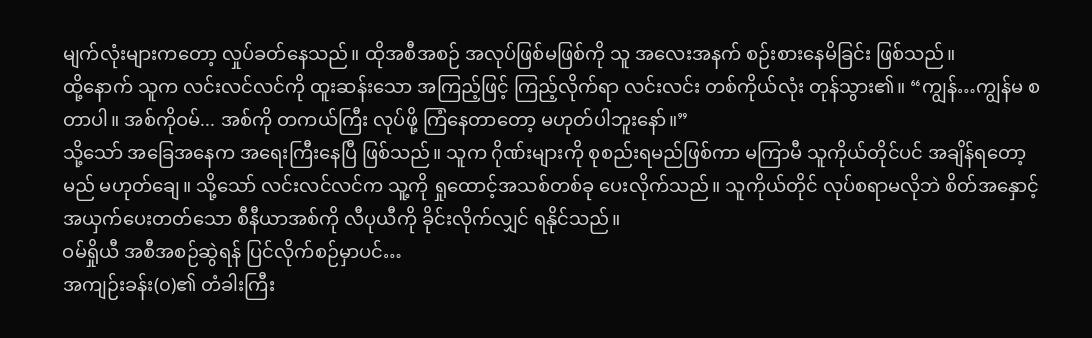မျက်လုံးများကတော့ လှုပ်ခတ်နေသည်။ ထိုအစီအစဉ် အလုပ်ဖြစ်မဖြစ်ကို သူ အလေးအနက် စဉ်းစားနေမိခြင်း ဖြစ်သည်။
ထို့နောက် သူက လင်းလင်လင်ကို ထူးဆန်းသော အကြည့်ဖြင့် ကြည့်လိုက်ရာ လင်းလင်း တစ်ကိုယ်လုံး တုန်သွား၏။ “ကျွန်…ကျွန်မ စတာပါ။ အစ်ကိုဝမ်... အစ်ကို တကယ်ကြီး လုပ်ဖို့ ကြံနေတာတော့ မဟုတ်ပါဘူးနော်။”
သို့သော် အခြေအနေက အရေးကြီးနေပြီ ဖြစ်သည်။ သူက ဂိုဏ်းများကို စုစည်းရမည်ဖြစ်ကာ မကြာမီ သူကိုယ်တိုင်ပင် အချိန်ရတော့မည် မဟုတ်ချေ။ သို့သော် လင်းလင်လင်က သူ့ကို ရှုထောင့်အသစ်တစ်ခု ပေးလိုက်သည်။ သူကိုယ်တိုင် လုပ်စရာမလိုဘဲ စိတ်အနှောင့်အယှက်ပေးတတ်သော စီနီယာအစ်ကို လီပုယီကို ခိုင်းလိုက်လျှင် ရနိုင်သည်။
ဝမ်ရှိုယီ အစီအစဉ်ဆွဲရန် ပြင်လိုက်စဉ်မှာပင်…
အကျဉ်းခန်း(၀)၏ တံခါးကြီး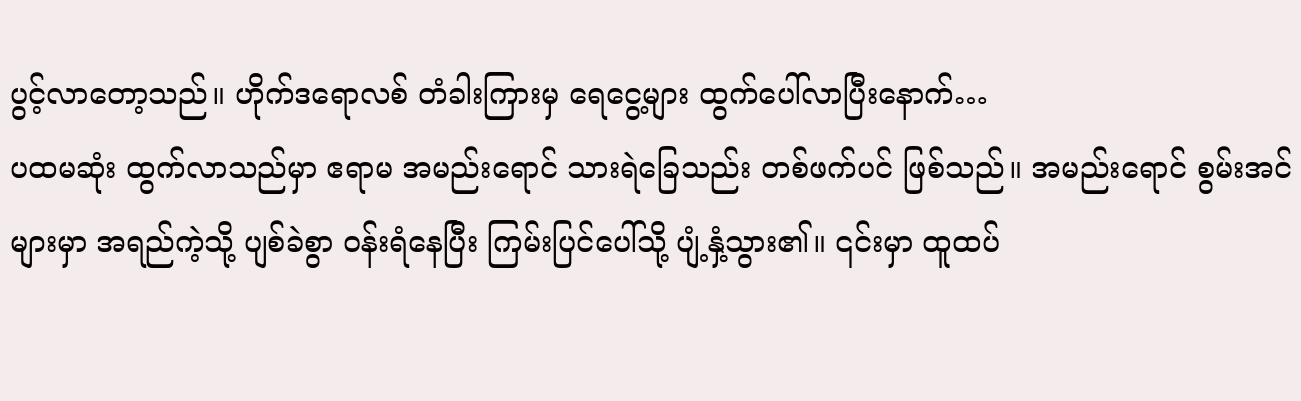ပွင့်လာတော့သည်။ ဟိုက်ဒရောလစ် တံခါးကြားမှ ရေငွေ့များ ထွက်ပေါ်လာပြီးနောက်…
ပထမဆုံး ထွက်လာသည်မှာ ဧရာမ အမည်းရောင် သားရဲခြေသည်း တစ်ဖက်ပင် ဖြစ်သည်။ အမည်းရောင် စွမ်းအင်များမှာ အရည်ကဲ့သို့ ပျစ်ခဲစွာ ဝန်းရံနေပြီး ကြမ်းပြင်ပေါ်သို့ ပျံ့နှံ့သွား၏။ ၎င်းမှာ ထူထပ်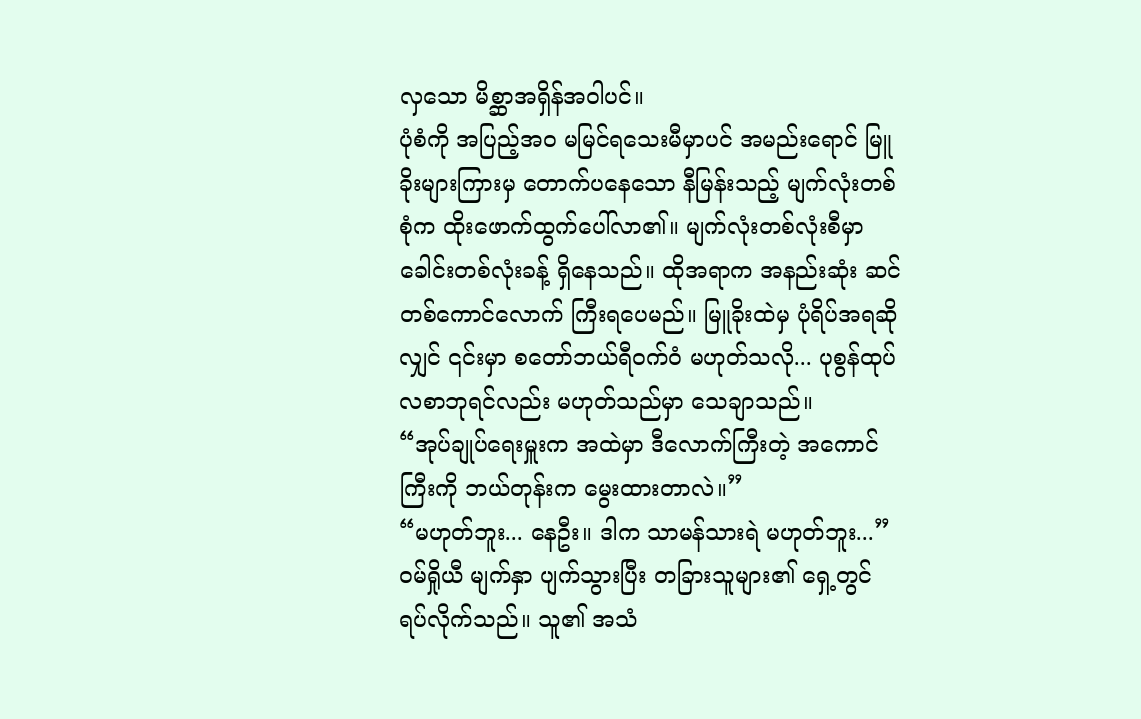လှသော မိစ္ဆာအရှိန်အဝါပင်။
ပုံစံကို အပြည့်အဝ မမြင်ရသေးမီမှာပင် အမည်းရောင် မြူခိုးများကြားမှ တောက်ပနေသော နီမြန်းသည့် မျက်လုံးတစ်စုံက ထိုးဖောက်ထွက်ပေါ်လာ၏။ မျက်လုံးတစ်လုံးစီမှာ ခေါင်းတစ်လုံးခန့် ရှိနေသည်။ ထိုအရာက အနည်းဆုံး ဆင်တစ်ကောင်လောက် ကြီးရပေမည်။ မြူခိုးထဲမှ ပုံရိပ်အရဆိုလျှင် ၎င်းမှာ စတော်ဘယ်ရီဝက်ဝံ မဟုတ်သလို... ပုစွန်ထုပ်လစာဘုရင်လည်း မဟုတ်သည်မှာ သေချာသည်။
“အုပ်ချုပ်ရေးမှူးက အထဲမှာ ဒီလောက်ကြီးတဲ့ အကောင်ကြီးကို ဘယ်တုန်းက မွေးထားတာလဲ။”
“မဟုတ်ဘူး... နေဦး။ ဒါက သာမန်သားရဲ မဟုတ်ဘူး...” ဝမ်ရှိုယီ မျက်နှာ ပျက်သွားပြီး တခြားသူများ၏ ရှေ့တွင် ရပ်လိုက်သည်။ သူ၏ အသံ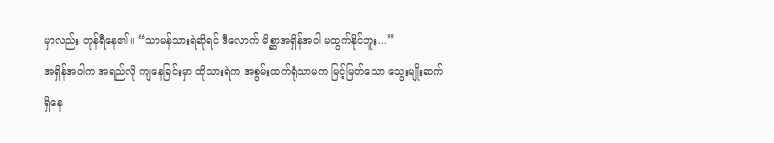မှာလည်း တုန်ရီနေ၏။ “သာမန်သားရဲဆိုရင် ဒီလောက် မိစ္ဆာအရှိန်အဝါ မထွက်နိုင်ဘူး...”
အရှိန်အဝါက အရည်လို ကျနေခြင်းမှာ ထိုသားရဲက အစွမ်းထက်ရုံသာမက မြင့်မြတ်သော သွေးမျိုးဆက် ရှိနေ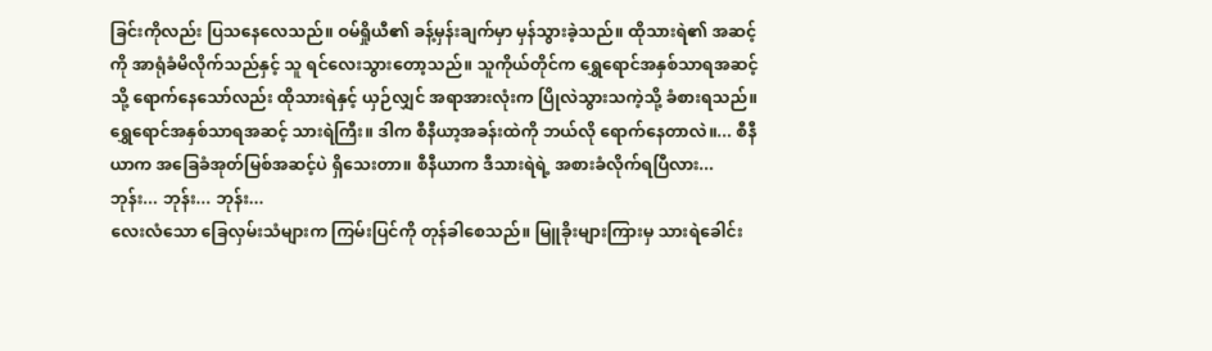ခြင်းကိုလည်း ပြသနေလေသည်။ ဝမ်ရှိုယီ၏ ခန့်မှန်းချက်မှာ မှန်သွားခဲ့သည်။ ထိုသားရဲ၏ အဆင့်ကို အာရုံခံမိလိုက်သည်နှင့် သူ ရင်လေးသွားတော့သည်။ သူကိုယ်တိုင်က ရွှေရောင်အနှစ်သာရအဆင့်သို့ ရောက်နေသော်လည်း ထိုသားရဲနှင့် ယှဉ်လျှင် အရာအားလုံးက ပြိုလဲသွားသကဲ့သို့ ခံစားရသည်။
ရွှေရောင်အနှစ်သာရအဆင့် သားရဲကြီး။ ဒါက စီနီယာ့အခန်းထဲကို ဘယ်လို ရောက်နေတာလဲ။... စီနီယာက အခြေခံအုတ်မြစ်အဆင့်ပဲ ရှိသေးတာ။ စီနီယာက ဒီသားရဲရဲ့ အစားခံလိုက်ရပြီလား...
ဘုန်း... ဘုန်း... ဘုန်း...
လေးလံသော ခြေလှမ်းသံများက ကြမ်းပြင်ကို တုန်ခါစေသည်။ မြူခိုးများကြားမှ သားရဲခေါင်း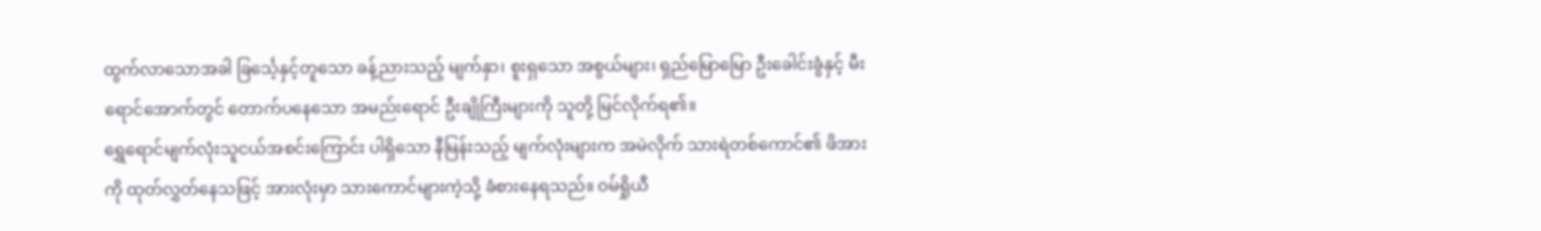ထွက်လာသောအခါ ခြင်္သေ့နှင့်တူသော ခန့်ညားသည့် မျက်နှာ၊ စူးရှသော အစွယ်များ၊ ရှည်မြောမြော ဦးခေါင်းခွံနှင့် မီးရောင်အောက်တွင် တောက်ပနေသော အမည်းရောင် ဦးချိုကြီးများကို သူတို့ မြင်လိုက်ရ၏။
ရွှေရောင်မျက်လုံးသူငယ်အစင်းကြောင်း ပါရှိသော နီမြန်းသည့် မျက်လုံးများက အမဲလိုက် သားရဲတစ်ကောင်၏ ဖိအားကို ထုတ်လွှတ်နေသဖြင့် အားလုံးမှာ သားကောင်များကဲ့သို့ ခံစားနေရသည်။ ဝမ်ရှိုယီ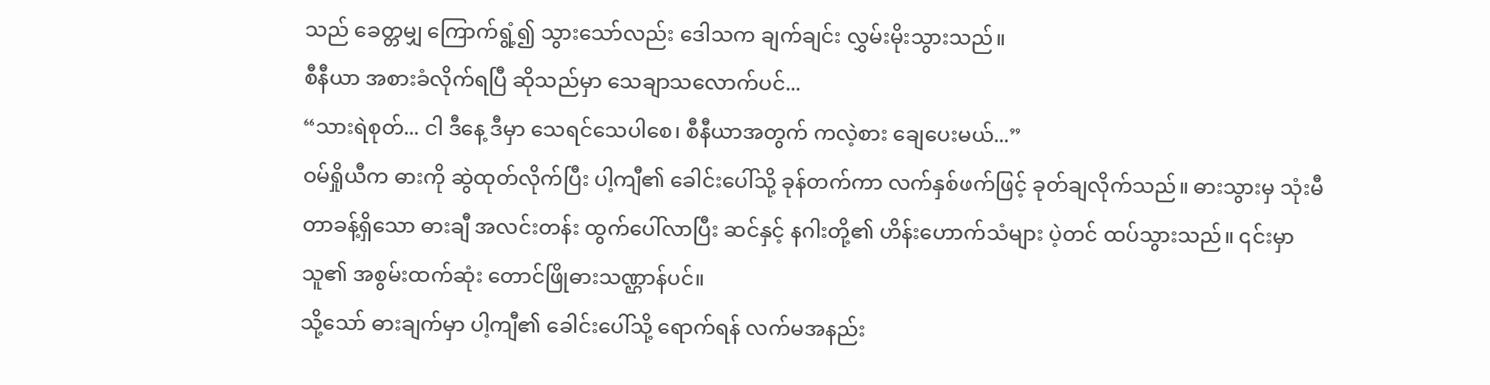သည် ခေတ္တမျှ ကြောက်ရွံ့၍ သွားသော်လည်း ဒေါသက ချက်ချင်း လွှမ်းမိုးသွားသည်။
စီနီယာ အစားခံလိုက်ရပြီ ဆိုသည်မှာ သေချာသလောက်ပင်...
“သားရဲစုတ်... ငါ ဒီနေ့ ဒီမှာ သေရင်သေပါစေ၊ စီနီယာအတွက် ကလဲ့စား ချေပေးမယ်...”
ဝမ်ရှိုယီက ဓားကို ဆွဲထုတ်လိုက်ပြီး ပါ့ကျီ၏ ခေါင်းပေါ်သို့ ခုန်တက်ကာ လက်နှစ်ဖက်ဖြင့် ခုတ်ချလိုက်သည်။ ဓားသွားမှ သုံးမီတာခန့်ရှိသော ဓားချီ အလင်းတန်း ထွက်ပေါ်လာပြီး ဆင်နှင့် နဂါးတို့၏ ဟိန်းဟောက်သံများ ပဲ့တင် ထပ်သွားသည်။ ၎င်းမှာ သူ၏ အစွမ်းထက်ဆုံး တောင်ဖြိုဓားသဏ္ဌာန်ပင်။
သို့သော် ဓားချက်မှာ ပါ့ကျီ၏ ခေါင်းပေါ်သို့ ရောက်ရန် လက်မအနည်း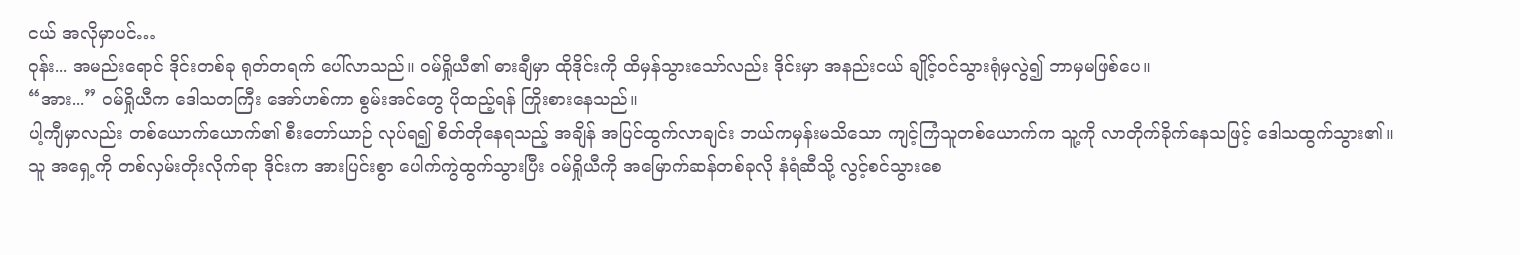ငယ် အလိုမှာပင်…
ဝုန်း... အမည်းရောင် ဒိုင်းတစ်ခု ရုတ်တရက် ပေါ်လာသည်။ ဝမ်ရှိုယီ၏ ဓားချီမှာ ထိုဒိုင်းကို ထိမှန်သွားသော်လည်း ဒိုင်းမှာ အနည်းငယ် ချိုင့်ဝင်သွားရုံမှလွဲ၍ ဘာမှမဖြစ်ပေ။
“အား...” ဝမ်ရှိုယီက ဒေါသတကြီး အော်ဟစ်ကာ စွမ်းအင်တွေ ပိုထည့်ရန် ကြိုးစားနေသည်။
ပါ့ကျီမှာလည်း တစ်ယောက်ယောက်၏ စီးတော်ယာဉ် လုပ်ရ၍ စိတ်တိုနေရသည့် အချိန် အပြင်ထွက်လာချင်း ဘယ်ကမှန်းမသိသော ကျင့်ကြံသူတစ်ယောက်က သူ့ကို လာတိုက်ခိုက်နေသဖြင့် ဒေါသထွက်သွား၏။
သူ အရှေ့ကို တစ်လှမ်းတိုးလိုက်ရာ ဒိုင်းက အားပြင်းစွာ ပေါက်ကွဲထွက်သွားပြီး ဝမ်ရှိုယီကို အမြောက်ဆန်တစ်ခုလို နံရံဆီသို့ လွင့်စင်သွားစေ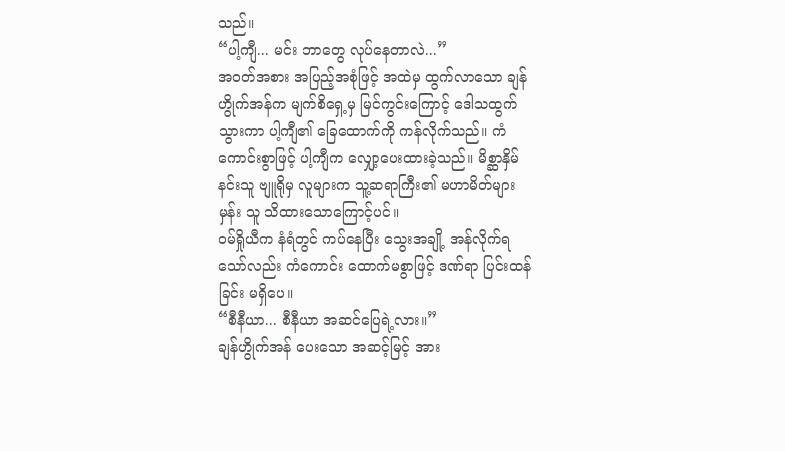သည်။
“ပါ့ကျီ... မင်း ဘာတွေ လုပ်နေတာလဲ...”
အဝတ်အစား အပြည့်အစုံဖြင့် အထဲမှ ထွက်လာသော ချန်ဟွိုက်အန်က မျက်စိရှေ့မှ မြင်ကွင်းကြောင့် ဒေါသထွက်သွားကာ ပါ့ကျီ၏ ခြေထောက်ကို ကန်လိုက်သည်။ ကံကောင်းစွာဖြင့် ပါ့ကျီက လျှော့ပေးထားခဲ့သည်။ မိစ္ဆာနှိမ်နင်းသူ ဗျူရိုမှ လူများက သူ့ဆရာကြီး၏ မဟာမိတ်များမှန်း သူ သိထားသောကြောင့်ပင်။
ဝမ်ရှိုယီက နံရံတွင် ကပ်နေပြီး သွေးအချို့ အန်လိုက်ရသော်လည်း ကံကောင်း ထောက်မစွာဖြင့် ဒဏ်ရာ ပြင်းထန်ခြင်း မရှိပေ။
“စီနီယာ... စီနီယာ အဆင်ပြေရဲ့လား။”
ချန်ဟွိုက်အန် ပေးသော အဆင့်မြင့် အား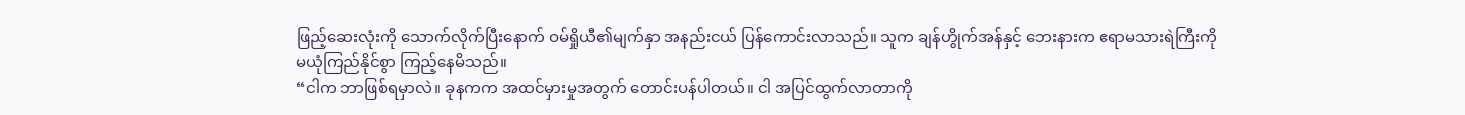ဖြည့်ဆေးလုံးကို သောက်လိုက်ပြီးနောက် ဝမ်ရှိုယီ၏မျက်နှာ အနည်းငယ် ပြန်ကောင်းလာသည်။ သူက ချန်ဟွိုက်အန်နှင့် ဘေးနားက ဧရာမသားရဲကြီးကို မယုံကြည်နိုင်စွာ ကြည့်နေမိသည်။
“ငါက ဘာဖြစ်ရမှာလဲ။ ခုနကက အထင်မှားမှုအတွက် တောင်းပန်ပါတယ်။ ငါ အပြင်ထွက်လာတာကို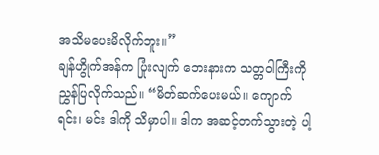အသိမပေးမိလိုက်ဘူး။”
ချန်ဟွိုက်အန်က ပြုံးလျက် ဘေးနားက သတ္တဝါကြီးကို ညွှန်ပြလိုက်သည်။ “မိတ်ဆက်ပေးမယ်။ ကျောက်ရင်း၊ မင်း ဒါကို သိမှာပါ။ ဒါက အဆင့်တက်သွားတဲ့ ပါ့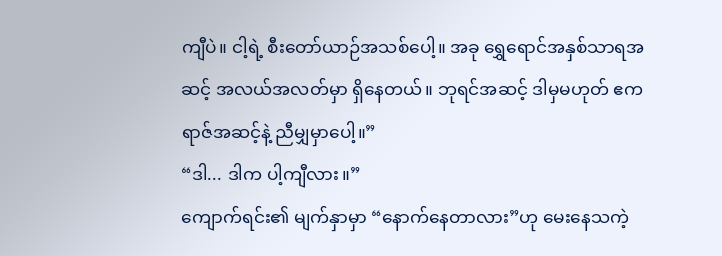ကျီပဲ။ ငါ့ရဲ့ စီးတော်ယာဉ်အသစ်ပေါ့။ အခု ရွှေရောင်အနှစ်သာရအဆင့် အလယ်အလတ်မှာ ရှိနေတယ်။ ဘုရင်အဆင့် ဒါမှမဟုတ် ဧကရာဇ်အဆင့်နဲ့ ညီမျှမှာပေါ့။”
“ဒါ... ဒါက ပါ့ကျီလား။”
ကျောက်ရင်း၏ မျက်နှာမှာ “နောက်နေတာလား”ဟု မေးနေသကဲ့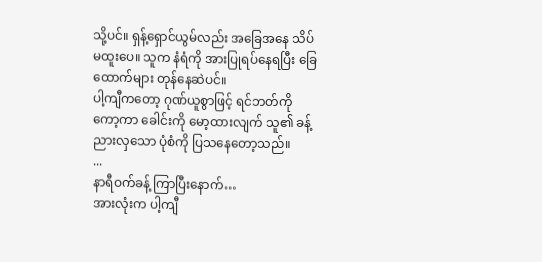သို့ပင်။ ရှန့်ရှောင်ယွမ်လည်း အခြေအနေ သိပ်မထူးပေ။ သူက နံရံကို အားပြုရပ်နေရပြီး ခြေထောက်များ တုန်နေဆဲပင်။
ပါ့ကျီကတော့ ဂုဏ်ယူစွာဖြင့် ရင်ဘတ်ကို ကော့ကာ ခေါင်းကို မော့ထားလျက် သူ၏ ခန့်ညားလှသော ပုံစံကို ပြသနေတော့သည်။
...
နာရီဝက်ခန့် ကြာပြီးနောက်…
အားလုံးက ပါ့ကျီ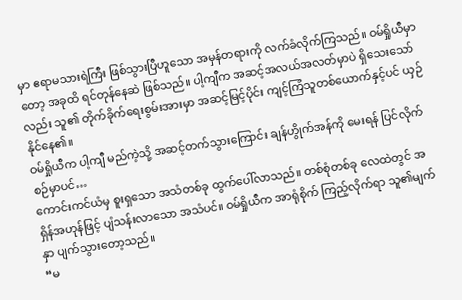မှာ ဧရာမသားရဲကြီး ဖြစ်သွားပြီဟူသော အမှန်တရားကို လက်ခံလိုက်ကြသည်။ ဝမ်ရှိုယီမှာတော့ အခုထိ ရင်တုန်နေဆဲ ဖြစ်သည်။ ပါ့ကျီက အဆင့်အလယ်အလတ်မှာပဲ ရှိသေးသော်လည်း သူ၏ တိုက်ခိုက်ရေးစွမ်းအားမှာ အဆင့်မြင့်ပိုင်း ကျင့်ကြံသူတစ်ယောက်နှင့်ပင် ယှဉ်နိုင်နေ၏။
ဝမ်ရှိုယီက ပါ့ကျီ မည်ကဲ့သို့ အဆင့်တက်သွားကြောင်း ချန်ဟွိုက်အန်ကို မေးရန် ပြင်လိုက်စဉ်မှာပင်…
ကောင်းကင်ယံမှ စူးရှသော အသံတစ်ခု ထွက်ပေါ်လာသည်။ တစ်စုံတစ်ခု လေထဲတွင် အရှိန်အဟုန်ဖြင့် ပျံသန်းလာသော အသံပင်။ ဝမ်ရှိုယီက အာရုံစိုက် ကြည့်လိုက်ရာ သူ၏မျက်နှာ ပျက်သွားတော့သည်။
“မ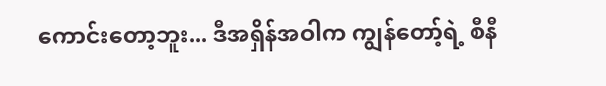ကောင်းတော့ဘူး... ဒီအရှိန်အဝါက ကျွန်တော့်ရဲ့ စီနီ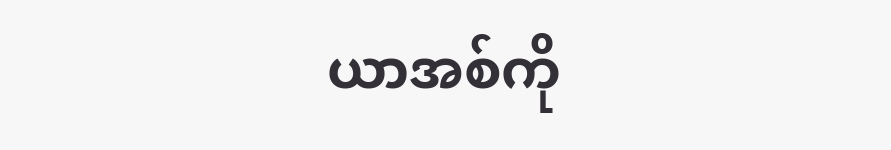ယာအစ်ကို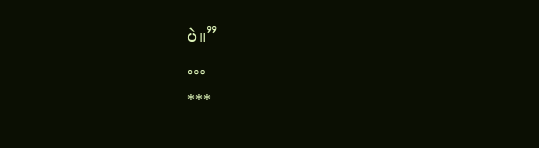ပဲ။”
…
***